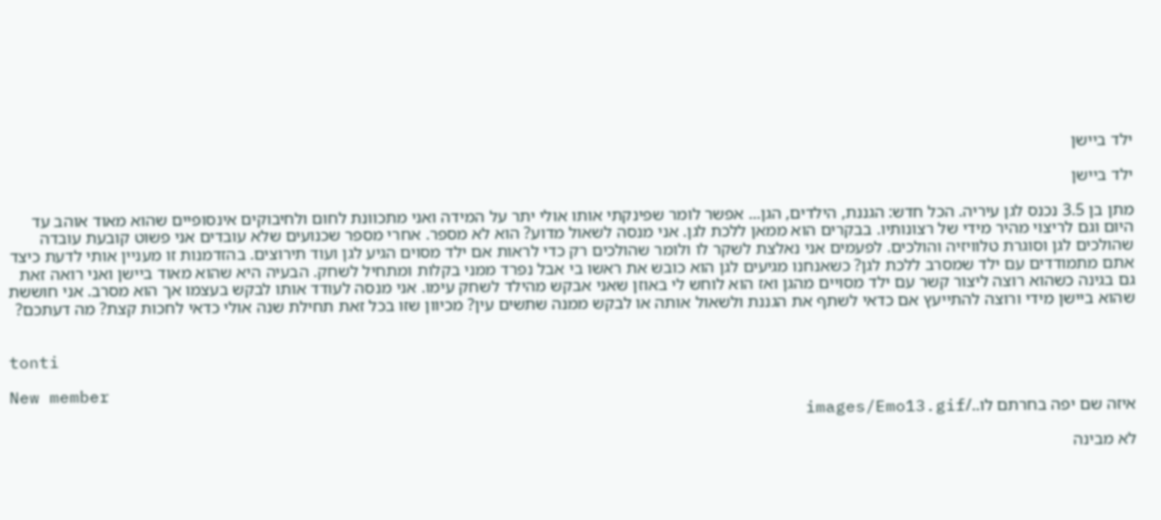ילד ביישן

ילד ביישן

מתן בן 3.5 נכנס לגן עיריה. הכל חדש: הגננת, הילדים, הגן... אפשר לומר שפינקתי אותו אולי יתר על המידה ואני מתכוונת לחום ולחיבוקים אינסופיים שהוא מאוד אוהב עד היום וגם לריצוי מהיר מידי של רצונותיו. בבקרים הוא ממאן ללכת לגן. אני מנסה לשאול מדוע? הוא לא מספר. אחרי מספר שכנועים שלא עובדים אני פשוט קובעת עובדה שהולכים לגן וסוגרת טלוויזיה והולכים. לפעמים אני נאלצת לשקר לו ולומר שהולכים רק כדי לראות אם ילד מסוים הגיע לגן ועוד תירוצים. בהזדמנות זו מעניין אותי לדעת כיצד אתם מתמודדים עם ילד שמסרב ללכת לגן? כשאנחנו מגיעים לגן הוא כובש את ראשו בי אבל נפרד ממני בקלות ומתחיל לשחק. הבעיה היא שהוא מאוד ביישן ואני רואה זאת גם בגינה כשהוא רוצה ליצור קשר עם ילד מסויים מהגן ואז הוא לוחש לי באוזן שאני אבקש מהילד לשחק עימו. אני מנסה לעודד אותו לבקש בעצמו אך הוא מסרב. אני חוששת שהוא ביישן מידי ורוצה להתייעץ אם כדאי לשתף את הגננת ולשאול אותה או לבקש ממנה שתשים עין? מכיוון שזו בכל זאת תחילת שנה אולי כדאי לחכות קצת? מה דעתכם?


tonti

New member
איזה שם יפה בחרתם לו../images/Emo13.gif

לא מבינה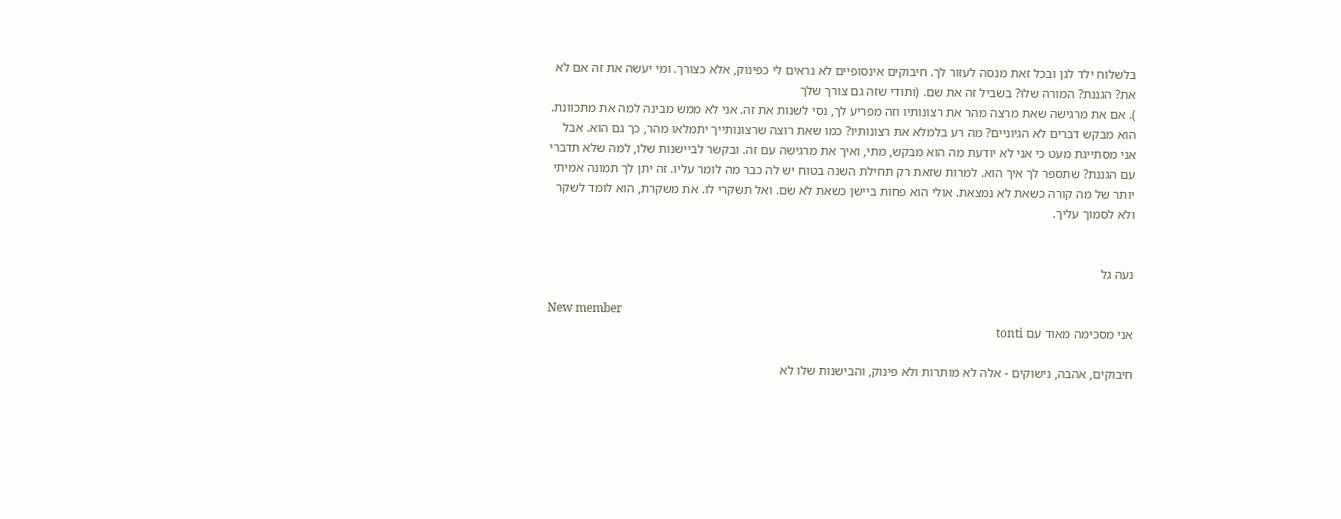בלשלוח ילד לגן ובכל זאת מנסה לעזור לך. חיבוקים אינסופיים לא נראים לי כפינוק, אלא כצורך. ומי יעשה את זה אם לא את? הגננת? המורה שלו? בשביל זה את שם. (ותודי שזה גם צורך שלך
). אם את מרגישה שאת מרצה מהר את רצונותיו וזה מפריע לך, נסי לשנות את זה. אני לא ממש מבינה למה את מתכוונת. הוא מבקש דברים לא הגיוניים? מה רע בלמלא את רצונותיו? כמו שאת רוצה שרצונותייך יתמלאו מהר, כך גם הוא. אבל אני מסתייגת מעט כי אני לא יודעת מה הוא מבקש, מתי, ואיך את מרגישה עם זה. ובקשר לביישנות שלו, למה שלא תדברי עם הגננת? שתספר לך איך הוא. למרות שזאת רק תחילת השנה בטוח יש לה כבר מה לומר עליו. זה יתן לך תמונה אמיתי יותר של מה קורה כשאת לא נמצאת. אולי הוא פחות ביישן כשאת לא שם. ואל תשקרי לו. את משקרת, הוא לומד לשקר ולא לסמוך עליך.


נעה גל

New member
אני מסכימה מאוד עם tonti

חיבוקים, אהבה, נישוקים - אלה לא מותרות ולא פינוק, והבישנות שלו לא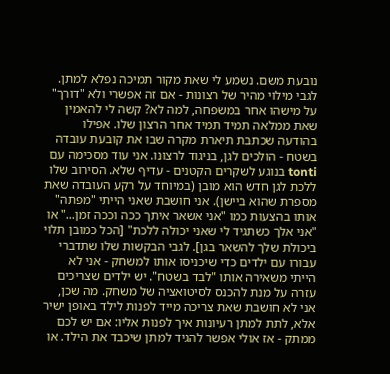נובעת משם. נשמע לי שאת מקור תמיכה נפלא למתן. לגבי מילוי מהיר של רצונות - אם זה אפשרי ולא "דורך" על מישהו אחר במשפחה, למה לא? קשה לי להאמין שאת ממלאה תמיד תמיד אחר הרצון שלו. אפילו בהודעה שכתבת תיארת מקרה שבו את קובעת עובדה בשטח - הולכים לגן, בניגוד לרצונו. אני עוד מסכימה עם tonti בנוגע לשקרים הקטנים - עדיף שלא. הסירוב שלו ללכת לגן חדש הוא מובן (במיוחד על רקע העובדה שאת מספרת שהוא ביישן). אני חושבת שאני הייתי "מפתה" אותו בהצעות כמו "אני אשאר איתך ככה וככה זמן..." או "אני אלך כשתגיד לי שאני יכולה ללכת" [הכל כמובן תלוי ביכולת שלך להשאר בגן]. לגבי הבקשות שלו שתדברי עבורו עם ילדים כדי שיכניסו אותו למשחק - אני לא הייתי משאירה אותו "לבד בשטח". יש ילדים שצריכים עזרה על מנת להכנס לסיטואציה של משחק. מה שכן, אני לא חושבת שאת צריכה מייד לפנות לילד באופן ישיר אלא, לתת למתן רעיונות איך לפנות אליו: אם יש לכם ממתק - אז אולי אפשר להגיד למתן שיכבד את הילד. או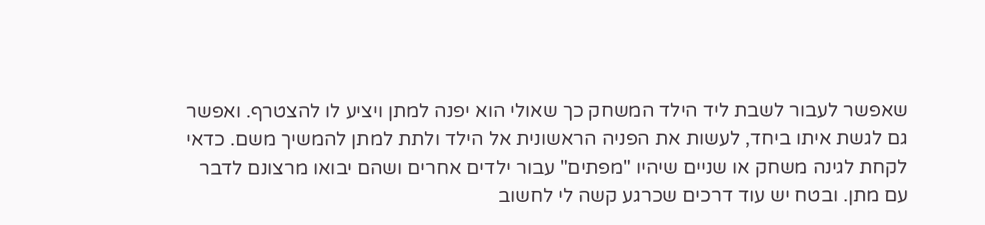שאפשר לעבור לשבת ליד הילד המשחק כך שאולי הוא יפנה למתן ויציע לו להצטרף. ואפשר גם לגשת איתו ביחד, לעשות את הפניה הראשונית אל הילד ולתת למתן להמשיך משם. כדאי לקחת לגינה משחק או שניים שיהיו "מפתים" עבור ילדים אחרים ושהם יבואו מרצונם לדבר עם מתן. ובטח יש עוד דרכים שכרגע קשה לי לחשוב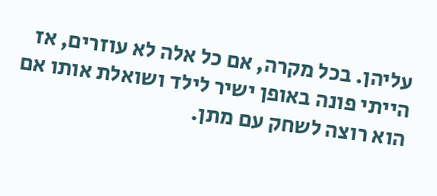עליהן. בכל מקרה, אם כל אלה לא עוזרים, אז הייתי פונה באופן ישיר לילד ושואלת אותו אם הוא רוצה לשחק עם מתן.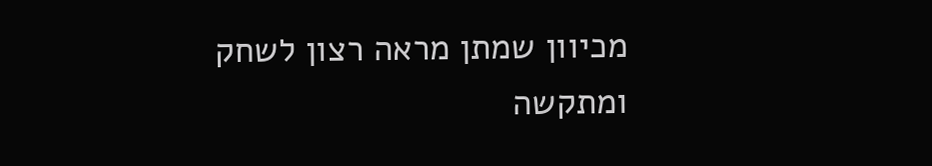מכיוון שמתן מראה רצון לשחק ומתקשה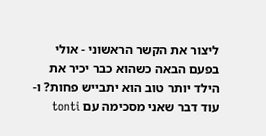ליצור את הקשר הראשוני - אולי בפעם הבאה כשהוא כבר יכיר את הילד יותר טוב הוא יתבייש פחות? ו- עוד דבר שאני מסכימה עם tonti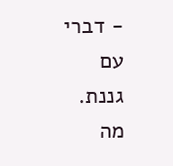- דברי עם גננת. מה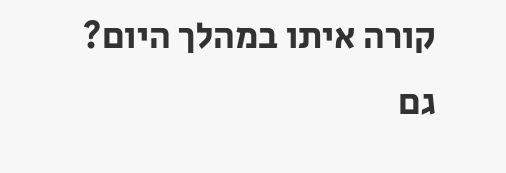קורה איתו במהלך היום? גם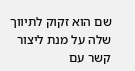שם הוא זקוק לתיווך שלה על מנת ליצור קשר עם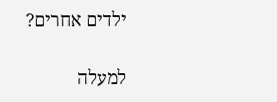ילדים אחרים?

למעלה